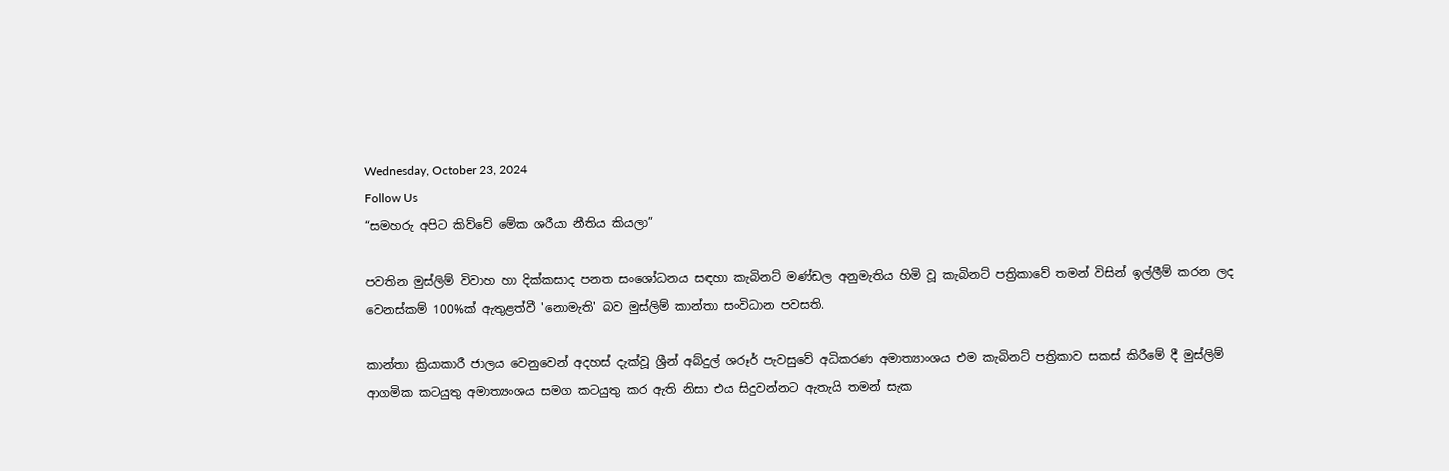Wednesday, October 23, 2024
Follow Us
“සමහරු අපිට කිව්වේ මේක ශරීයා නීතිය කියලා”

පවතින මුස්ලිම් විවාහ හා දික්කසාද පනත සංශෝධනය සඳහා කැබිනට් මණ්ඩල අනුමැතිය හිමි වූ කැබිනට් පත්‍රිකාවේ තමන් විසින් ඉල්ලීම් කරන ලද වෙනස්කම් 100%ක් ඇතුළත්වී 'නොමැති' බව මුස්ලිම් කාන්තා සංවිධාන පවසති.

කාන්තා ක්‍රියාකාරී ජාලය වෙනුවෙන් අදහස් දැක්වූ ශ්‍රීන් අබ්දුල් ශරූර් පැවසුවේ අධිකරණ අමාත්‍යාංශය එම කැබිනට් පත්‍රිකාව සකස් කිරීමේ දී මුස්ලිම් ආගමික කටයුතු අමාත්‍යංශය සමග කටයුතු කර ඇති නිසා එය සිදුවන්නට ඇතැයි තමන් සැක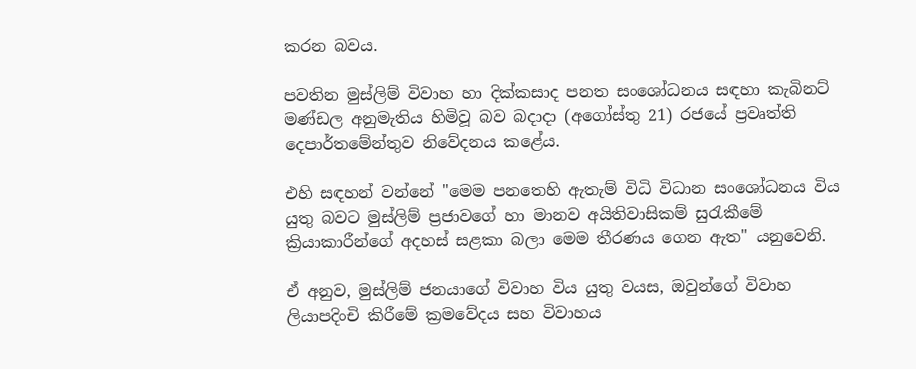කරන බවය.

පවතින මුස්ලිම් විවාහ හා දික්කසාද පනත සංශෝධනය සඳහා කැබිනට් මණ්ඩල අනුමැතිය හිමිවූ බව බදාදා (අගෝස්තු 21) රජයේ ප්‍රවෘත්ති දෙපාර්තමේන්තුව නිවේදනය කළේය.

එහි සඳහන් වන්නේ "මෙම පනතෙහි ඇතැම් විධි විධාන සංශෝධනය විය යුතු බවට මුස්ලිම් ප්‍රජාවගේ හා මානව අයිතිවාසිකම් සුරැකීමේ ක්‍රියාකාරීන්ගේ අදහස් සළකා බලා මෙම තීරණය ගෙන ඇත" යනුවෙනි.

ඒ අනුව, මුස්ලිම් ජනයාගේ විවාහ විය යුතු වයස, ඔවුන්ගේ විවාහ ලියාපදිංචි කිරීමේ ක්‍රමවේදය සහ විවාහය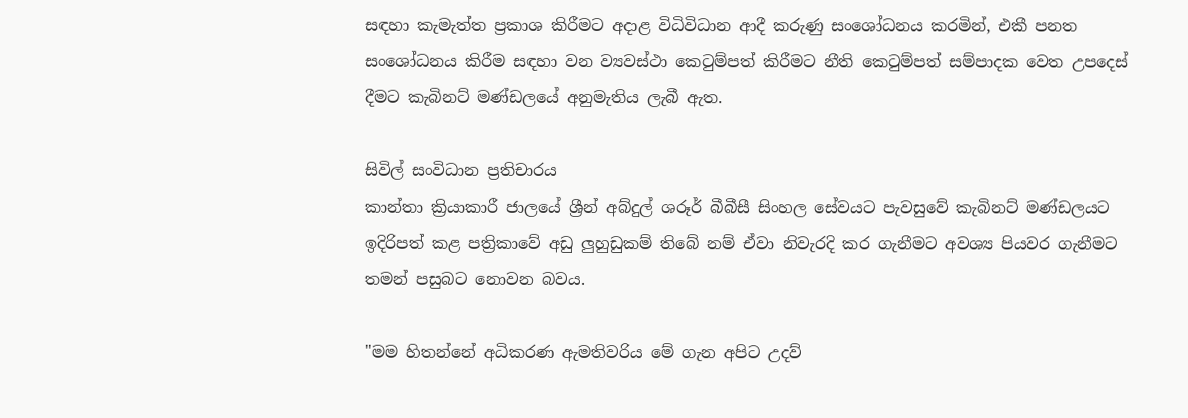සඳහා කැමැත්ත ප්‍රකාශ කිරීමට අදාළ විධිවිධාන ආදී කරුණු සංශෝධනය කරමින්, එකී පනත සංශෝධනය කිරීම සඳහා වන ව්‍යවස්ථා කෙටුම්පත් කිරීමට නීති කෙටුම්පත් සම්පාදක වෙත උපදෙස් දීමට කැබිනට් මණ්ඩලයේ අනුමැතිය ලැබී ඇත.

සිවිල් සංවිධාන ප්‍රතිචාරය
කාන්තා ක්‍රියාකාරී ජාලයේ ශ්‍රීන් අබ්දුල් ශරූර් බීබීසී සිංහල සේවයට පැවසුවේ කැබිනට් මණ්ඩලයට ඉදිරිපත් කළ පත්‍රිකාවේ අඩු ලුහුඩුකම් තිබේ නම් ඒවා නිවැරදි කර ගැනීමට අවශ්‍ය පියවර ගැනීමට තමන් පසුබට නොවන බවය.

"මම හිතන්නේ අධිකරණ ඇමතිවරිය මේ ගැන අපිට උදව්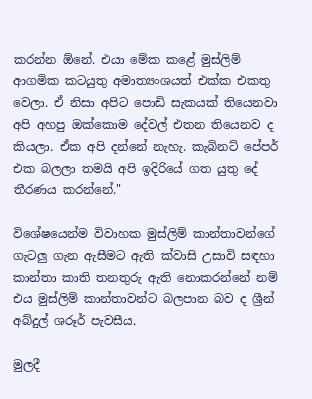කරන්න ඕනේ. එයා මේක කළේ මුස්ලිම් ආගමික කටයුතු අමාත්‍යංශයත් එක්ක එකතු වෙලා. ඒ නිසා අපිට පොඩි සැකයක් තියෙනවා අපි අහපු ඔක්කොම දේවල් එතන තියෙනව ද කියලා. ඒක අපි දන්නේ නැහැ. කැබිනට් පේපර් එක බලලා තමයි අපි ඉදිරියේ ගත යුතු දේ තීරණය කරන්නේ."

විශේෂයෙන්ම විවාහක මුස්ලිම් කාන්තාවන්ගේ ගැටලු ගැන ඇසීමට ඇති ක්වාසි උසාවි සඳහා කාන්තා කාති තනතුරු ඇති නොකරන්නේ නම් එය මුස්ලිම් කාන්තාවන්ට බලපාන බව ද ශ්‍රීන් අබ්දුල් ශරූර් පැවසීය.

මුලදී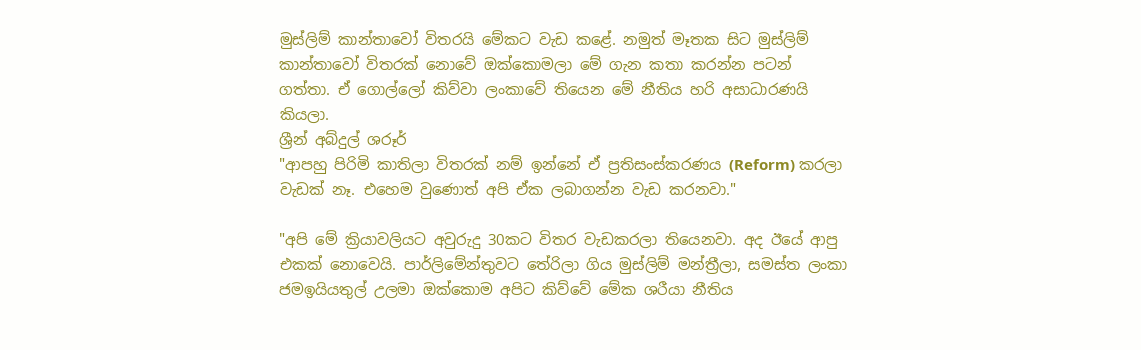මුස්ලිම් කාන්තාවෝ විතරයි මේකට වැඩ කළේ. නමුත් මෑතක සිට මුස්ලිම් කාන්තාවෝ විතරක් නොවේ ඔක්කොමලා මේ ගැන කතා කරන්න පටන් ගත්තා. ඒ ගොල්ලෝ කිව්වා ලංකාවේ තියෙන මේ නීතිය හරි අසාධාරණයි කියලා.
ශ්‍රීන් අබ්දුල් ශරූර්
"ආපහු පිරිමි කාතිලා විතරක් නම් ඉන්නේ ඒ ප්‍රතිසංස්කරණය (Reform) කරලා වැඩක් නෑ. එහෙම වුණොත් අපි ඒක ලබාගන්න වැඩ කරනවා."

"අපි මේ ක්‍රියාවලියට අවුරුදු 30කට විතර වැඩකරලා තියෙනවා. අද ඊයේ ආපු එකක් නොවෙයි. පාර්ලිමේන්තුවට තේරිලා ගිය මුස්ලිම් මන්ත්‍රීලා, සමස්ත ලංකා ජමඉයියතුල් උලමා ඔක්කොම අපිට කිව්වේ මේක ශරීයා නීතිය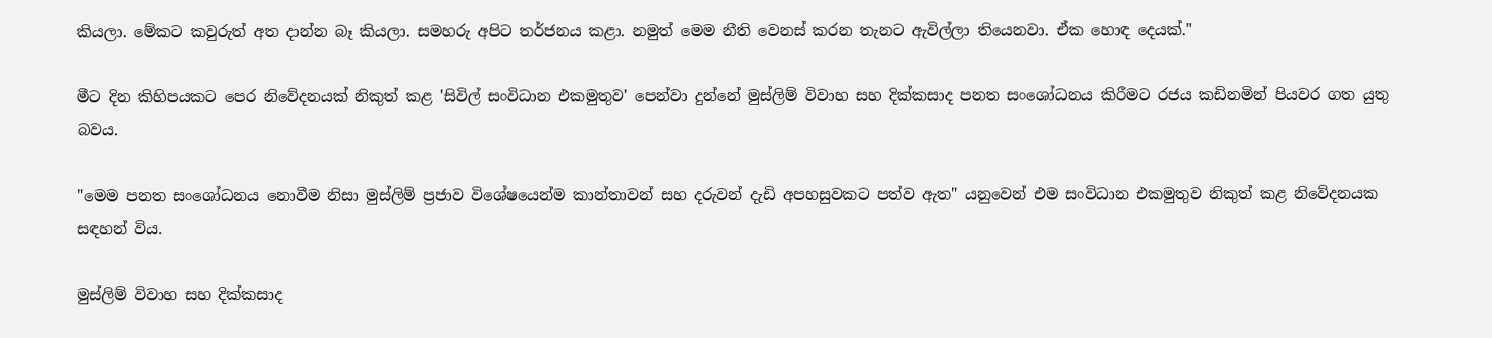කියලා. මේකට කවුරුත් අත දාන්න බෑ කියලා. සමහරු අපිට තර්ජනය කළා. නමුත් මෙම නීති වෙනස් කරන තැනට ඇවිල්ලා තියෙනවා. ඒක හොඳ දෙයක්."

මීට දින කිහිපයකට පෙර නිවේදනයක් නිකුත් කළ 'සිවිල් සංවිධාන එකමුතුව' පෙන්වා දුන්නේ මුස්ලිම් විවාහ සහ දික්කසාද පනත සංශෝධනය කිරීමට රජය කඩිනමින් පියවර ගත යුතු බවය.

"මෙම පනත සංශෝධනය නොවීම නිසා මුස්ලිම් ප්‍රජාව විශේෂයෙන්ම කාන්තාවන් සහ දරුවන් දැඩි අපහසුවකට පත්ව ඇත" යනුවෙන් එම සංවිධාන එකමුතුව නිකුත් කළ නිවේදනයක සඳහන් විය.

මුස්ලිම් විවාහ සහ දික්කසාද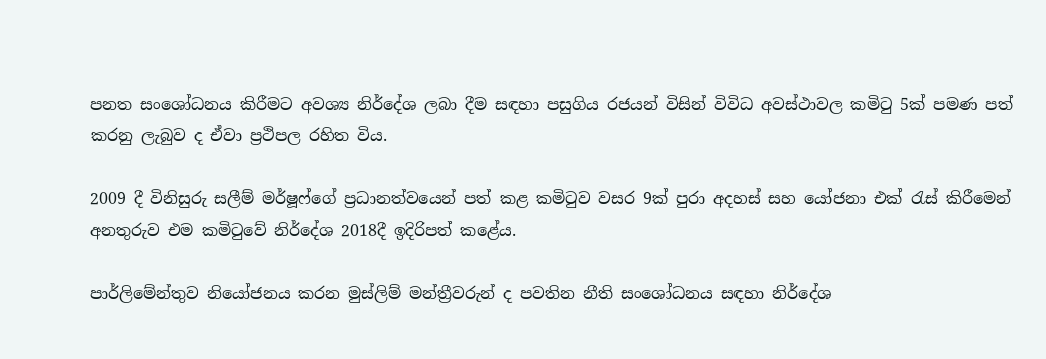පනත සංශෝධනය කිරීමට අවශ්‍ය නිර්දේශ ලබා දීම සඳහා පසුගිය රජයන් විසින් විවිධ අවස්ථාවල කමිටු 5ක් පමණ පත් කරනු ලැබුව ද ඒවා ප්‍රථිපල රහිත විය.

2009 දී විනිසුරු සලීම් මර්ෂූෆ්ගේ ප්‍රධානත්වයෙන් පත් කළ කමිටුව වසර 9ක් පුරා අදහස් සහ යෝජනා එක් රැස් කිරීමෙන් අනතුරුව එම කමිටුවේ නිර්දේශ 2018දී ඉදිරිපත් කළේය.

පාර්ලිමේන්තුව නියෝජනය කරන මුස්ලිම් මන්ත්‍රීවරුන් ද පවතින නීති සංශෝධනය සඳහා නිර්දේශ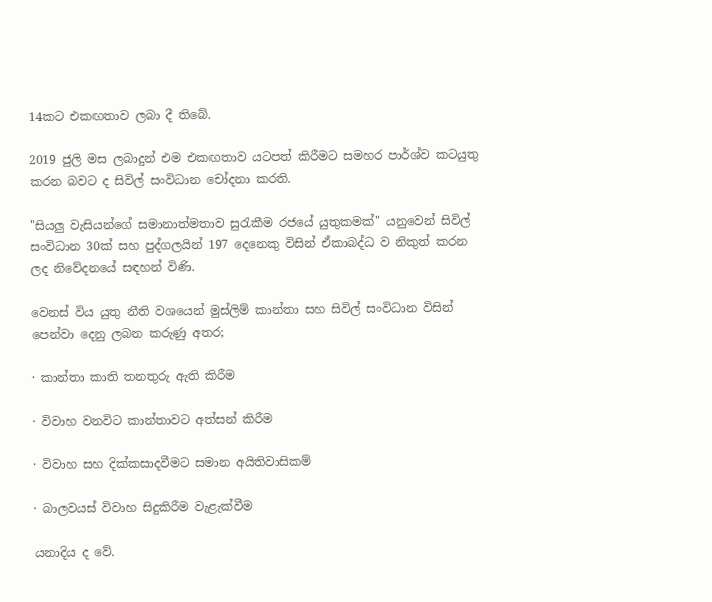14කට එකඟතාව ලබා දී තිබේ.

2019 ජුලි මස ලබාදුන් එම එකඟතාව යටපත් කිරීමට සමහර පාර්ශ්ව කටයුතු කරන බවට ද සිවිල් සංවිධාන චෝදනා කරති.

"සියලු වැසියන්ගේ සමානාත්මතාව සුරැකීම රජයේ යුතුකමක්" යනුවෙන් සිවිල් සංවිධාන 30ක් සහ පුද්ගලයින් 197 දෙනෙකු විසින් ඒකාබද්ධ ව නිකුත් කරන ලද නිවේදනයේ සඳහන් විණි.

වෙනස් විය යුතු නීති වශයෙන් මුස්ලිම් කාන්තා සහ සිවිල් සංවිධාන විසින් පෙන්වා දෙනු ලබන කරුණු අතර;

· කාන්තා කාති තනතුරු ඇති කිරීම

· විවාහ වනවිට කාන්තාවට අත්සන් කිරීම

· විවාහ සහ දික්කසාදවීමට සමාන අයිතිවාසිකම්

· බාලවයස් විවාහ සිදුකිරීම වැළැක්වීම

යනාදිය ද වේ.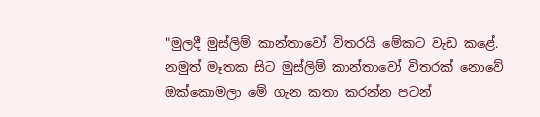"මුලදී මුස්ලිම් කාන්තාවෝ විතරයි මේකට වැඩ කළේ. නමුත් මෑතක සිට මුස්ලිම් කාන්තාවෝ විතරක් නොවේ ඔක්කොමලා මේ ගැන කතා කරන්න පටන්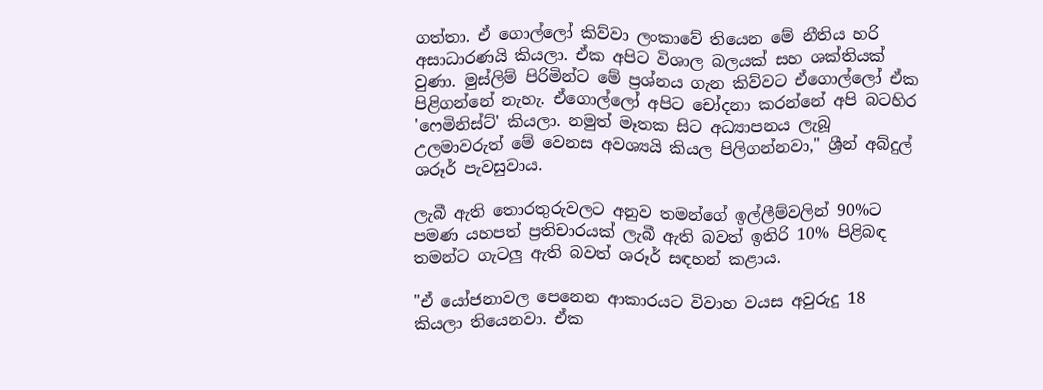ගත්තා. ඒ ගොල්ලෝ කිව්වා ලංකාවේ තියෙන මේ නීතිය හරි අසාධාරණයි කියලා. ඒක අපිට විශාල බලයක් සහ ශක්තියක් වුණා. මුස්ලිම් පිරිමින්ට මේ ප්‍රශ්නය ගැන කිව්වට ඒගොල්ලෝ ඒක පිළිගන්නේ නැහැ. ඒගොල්ලෝ අපිට චෝදනා කරන්නේ අපි බටහිර 'ෆෙමිනිස්ට්' කියලා. නමුත් මෑතක සිට අධ්‍යාපනය ලැබූ උලමාවරුත් මේ වෙනස අවශ්‍යයි කියල පිලිගන්නවා," ශ්‍රීන් අබ්දුල් ශරූර් පැවසුවාය.

ලැබී ඇති තොරතුරුවලට අනුව තමන්ගේ ඉල්ලීම්වලින් 90%ට පමණ යහපත් ප්‍රතිචාරයක් ලැබී ඇති බවත් ඉතිරි 10% පිළිබඳ තමන්ට ගැටලු ඇති බවත් ශරූර් සඳහන් කළාය.

"ඒ යෝජනාවල පෙනෙන ආකාරයට විවාහ වයස අවුරුදු 18 කියලා තියෙනවා. ඒක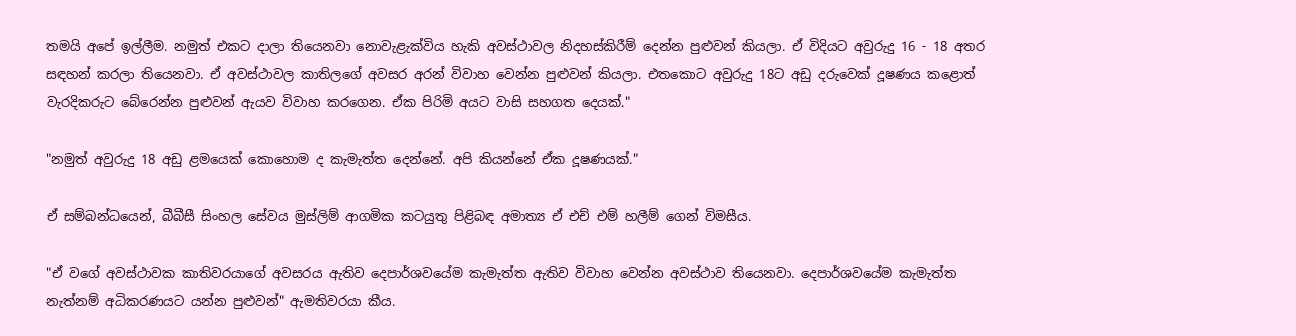තමයි අපේ ඉල්ලීම. නමුත් එකට දාලා තියෙනවා නොවැළැක්විය හැකි අවස්ථාවල නිදහස්කිරීම් දෙන්න පුළුවන් කියලා. ඒ විදියට අවුරුදු 16 - 18 අතර සඳහන් කරලා තියෙනවා. ඒ අවස්ථාවල කාතිලගේ අවසර අරන් විවාහ වෙන්න පුළුවන් කියලා. එතකොට අවුරුදු 18ට අඩු දරුවෙක් දූෂණය කළොත් වැරදිකරුට බේරෙන්න පුළුවන් ඇයව විවාහ කරගෙන. ඒක පිරිමි අයට වාසි සහගත දෙයක්."

"නමුත් අවුරුදු 18 අඩු ළමයෙක් කොහොම ද කැමැත්ත දෙන්නේ. අපි කියන්නේ ඒක දූෂණයක්."

ඒ සම්බන්ධයෙන්, බීබීසී සිංහල සේවය මුස්ලිම් ආගමික කටයුතු පිළිබඳ අමාත්‍ය ඒ එච් එම් හලීම් ගෙන් විමසීය.

"ඒ වගේ අවස්ථාවක කාතිවරයාගේ අවසරය ඇතිව දෙපාර්ශවයේම කැමැත්ත ඇතිව විවාහ වෙන්න අවස්ථාව තියෙනවා. දෙපාර්ශවයේම කැමැත්ත නැත්නම් අධිකරණයට යන්න පුළුවන්" ඇමතිවරයා කීය.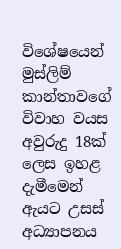විශේෂයෙන් මුස්ලිම් කාන්තාවගේ විවාහ වයස අවුරුදු 18ක් ලෙස ඉහළ දැමීමෙන් ඇයට උසස් අධ්‍යාපනය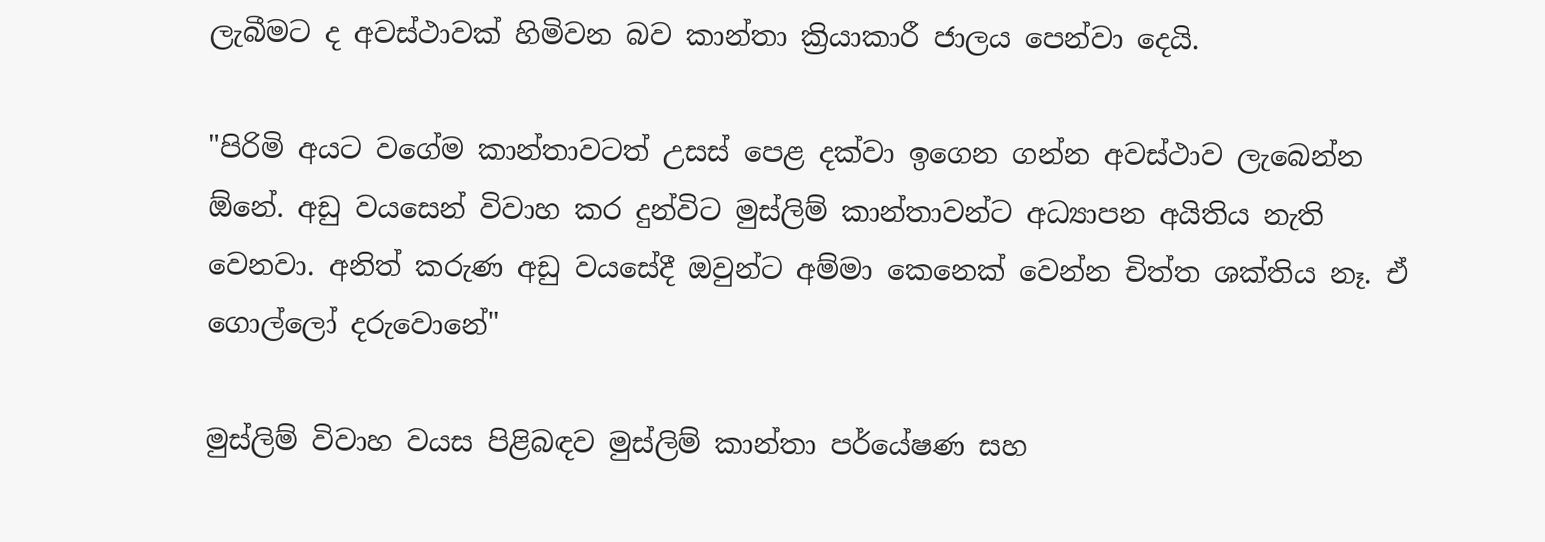ලැබීමට ද අවස්ථාවක් හිමිවන බව කාන්තා ක්‍රියාකාරී ජාලය පෙන්වා දෙයි.

"පිරිමි අයට වගේම කාන්තාවටත් උසස් පෙළ දක්වා ඉගෙන ගන්න අවස්ථාව ලැබෙන්න ඕනේ. අඩු වයසෙන් විවාහ කර දුන්විට මුස්ලිම් කාන්තාවන්ට අධ්‍යාපන අයිතිය නැති වෙනවා. අනිත් කරුණ අඩු වයසේදී ඔවුන්ට අම්මා කෙනෙක් වෙන්න චිත්ත ශක්තිය නෑ. ඒ ගොල්ලෝ දරුවොනේ"

මුස්ලිම් විවාහ වයස පිළිබඳව මුස්ලිම් කාන්තා පර්යේෂණ සහ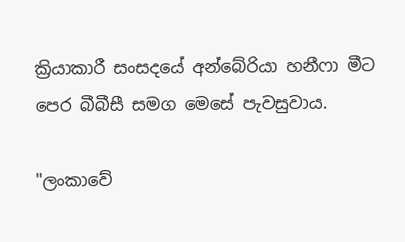ක්‍රියාකාරී සංසදයේ අන්බේරියා හනීෆා මීට පෙර බීබීසී සමග මෙසේ පැවසුවාය.

"ලංකාවේ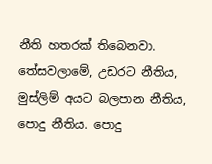නීති හතරක් තිබෙනවා. තේසවලාමේ, උඩරට නීතිය, මුස්ලිම් අයට බලපාන නීතිය, පොදු නීතිය. පොදු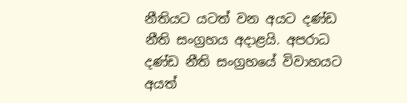නීතියට යටත් වන අයට දණ්ඩ නීති සංග්‍රහය අදාළයි. අපරාධ දණ්ඩ නීති සංග්‍රහයේ විවාහයට අයත්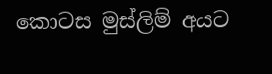කොටස මුස්ලිම් අයට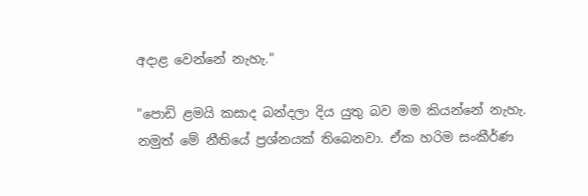අදාළ වෙන්නේ නැහැ."

"පොඩි ළමයි කසාද බන්දලා දිය යුතු බව මම කියන්නේ නැහැ. නමුත් මේ නීතියේ ප්‍රශ්නයක් තිබෙනවා. ඒක හරිම සංකීර්ණ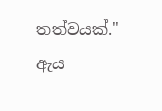තත්වයක්." ඇය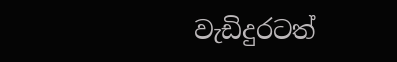වැඩිදුරටත්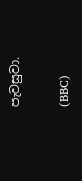පැවසුවා.

(BBC)